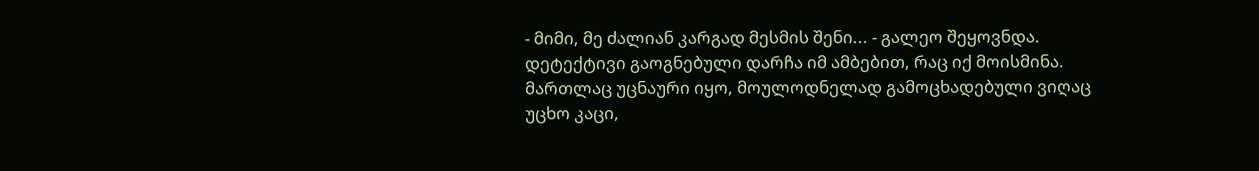- მიმი, მე ძალიან კარგად მესმის შენი... - გალეო შეყოვნდა.
დეტექტივი გაოგნებული დარჩა იმ ამბებით, რაც იქ მოისმინა. მართლაც უცნაური იყო, მოულოდნელად გამოცხადებული ვიღაც უცხო კაცი,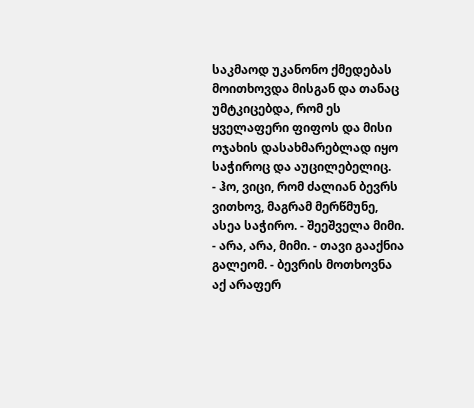საკმაოდ უკანონო ქმედებას მოითხოვდა მისგან და თანაც უმტკიცებდა, რომ ეს ყველაფერი ფიფოს და მისი ოჯახის დასახმარებლად იყო საჭიროც და აუცილებელიც.
- ჰო, ვიცი, რომ ძალიან ბევრს ვითხოვ, მაგრამ მერწმუნე, ასეა საჭირო. - შეეშველა მიმი.
- არა, არა, მიმი. - თავი გააქნია გალეომ. - ბევრის მოთხოვნა აქ არაფერ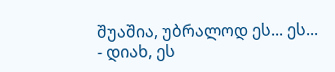შუაშია, უბრალოდ ეს... ეს...
- დიახ, ეს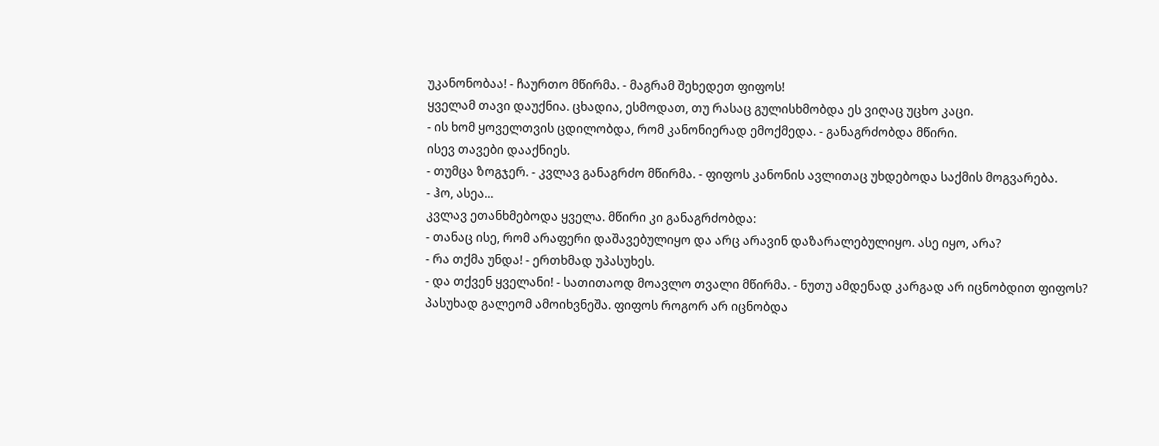უკანონობაა! - ჩაურთო მწირმა. - მაგრამ შეხედეთ ფიფოს!
ყველამ თავი დაუქნია. ცხადია, ესმოდათ, თუ რასაც გულისხმობდა ეს ვიღაც უცხო კაცი.
- ის ხომ ყოველთვის ცდილობდა, რომ კანონიერად ემოქმედა. - განაგრძობდა მწირი.
ისევ თავები დააქნიეს.
- თუმცა ზოგჯერ. - კვლავ განაგრძო მწირმა. - ფიფოს კანონის ავლითაც უხდებოდა საქმის მოგვარება.
- ჰო, ასეა...
კვლავ ეთანხმებოდა ყველა. მწირი კი განაგრძობდა:
- თანაც ისე, რომ არაფერი დაშავებულიყო და არც არავინ დაზარალებულიყო. ასე იყო, არა?
- რა თქმა უნდა! - ერთხმად უპასუხეს.
- და თქვენ ყველანი! - სათითაოდ მოავლო თვალი მწირმა. - ნუთუ ამდენად კარგად არ იცნობდით ფიფოს?
პასუხად გალეომ ამოიხვნეშა. ფიფოს როგორ არ იცნობდა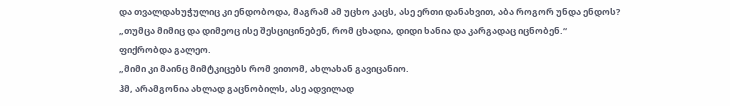და თვალდახუჭულიც კი ენდობოდა, მაგრამ ამ უცხო კაცს, ასე ერთი დანახვით, აბა როგორ უნდა ენდოს?
„თუმცა მიმიც და დიმეოც ისე შესციცინებენ, რომ ცხადია, დიდი ხანია და კარგადაც იცნობენ.“
ფიქრობდა გალეო.
„მიმი კი მაინც მიმტკიცებს რომ ვითომ, ახლახან გავიცანიო.
ჰმ, არამგონია ახლად გაცნობილს, ასე ადვილად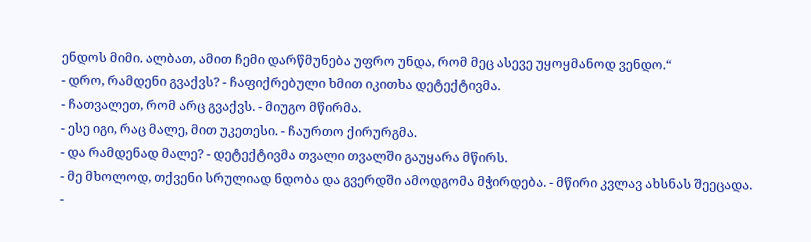ენდოს მიმი. ალბათ, ამით ჩემი დარწმუნება უფრო უნდა, რომ მეც ასევე უყოყმანოდ ვენდო.“
- დრო, რამდენი გვაქვს? - ჩაფიქრებული ხმით იკითხა დეტექტივმა.
- ჩათვალეთ, რომ არც გვაქვს. - მიუგო მწირმა.
- ესე იგი, რაც მალე, მით უკეთესი. - ჩაურთო ქირურგმა.
- და რამდენად მალე? - დეტექტივმა თვალი თვალში გაუყარა მწირს.
- მე მხოლოდ, თქვენი სრულიად ნდობა და გვერდში ამოდგომა მჭირდება. - მწირი კვლავ ახსნას შეეცადა.
-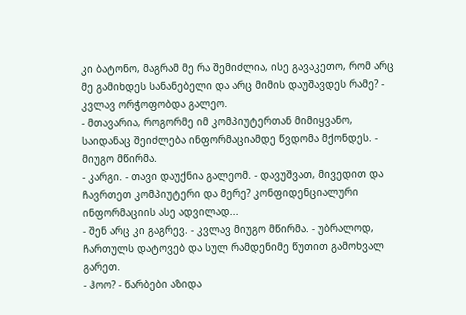კი ბატონო, მაგრამ მე რა შემიძლია, ისე გავაკეთო, რომ არც მე გამიხდეს სანანებელი და არც მიმის დაუშავდეს რამე? - კვლავ ორჭოფობდა გალეო.
- მთავარია, როგორმე იმ კომპიუტერთან მიმიყვანო, საიდანაც შეიძლება ინფორმაციამდე წვდომა მქონდეს. - მიუგო მწირმა.
- კარგი. - თავი დაუქნია გალეომ. - დავუშვათ, მივედით და ჩავრთეთ კომპიუტერი და მერე? კონფიდენციალური ინფორმაციის ასე ადვილად...
- შენ არც კი გაგრევ. - კვლავ მიუგო მწირმა. - უბრალოდ, ჩართულს დატოვებ და სულ რამდენიმე წუთით გამოხვალ გარეთ.
- ჰოო? - წარბები აზიდა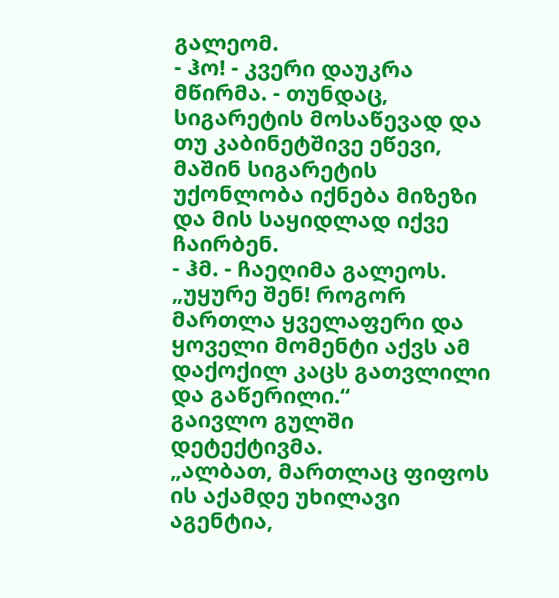გალეომ.
- ჰო! - კვერი დაუკრა მწირმა. - თუნდაც, სიგარეტის მოსაწევად და თუ კაბინეტშივე ეწევი, მაშინ სიგარეტის უქონლობა იქნება მიზეზი და მის საყიდლად იქვე ჩაირბენ.
- ჰმ. - ჩაეღიმა გალეოს.
„უყურე შენ! როგორ მართლა ყველაფერი და ყოველი მომენტი აქვს ამ დაქოქილ კაცს გათვლილი და გაწერილი.“
გაივლო გულში დეტექტივმა.
„ალბათ, მართლაც ფიფოს ის აქამდე უხილავი აგენტია,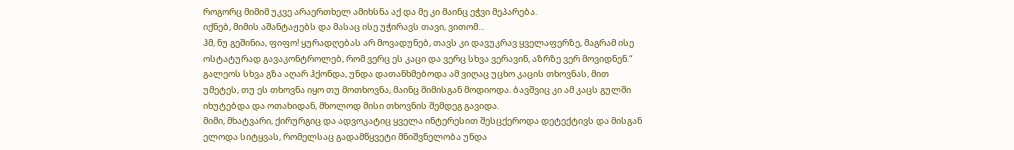როგორც მიმიმ უკვე არაერთხელ ამიხსნა აქ და მე კი მაინც ეჭვი მეპარება.
იქნებ, მიმის აშანტაჟებს და მასაც ისე უჭირავს თავი, ვითომ...
ჰმ, ნუ გეშინია, ფიფო! ყურადღებას არ მოვადუნებ, თავს კი დავუკრავ ყველაფერზე, მაგრამ ისე ოსტატურად გავაკონტროლებ, რომ ვერც ეს კაცი და ვერც სხვა ვერავინ, აზრზე ვერ მოვიდნენ.“
გალეოს სხვა გზა აღარ ჰქონდა, უნდა დათანხმებოდა ამ ვიღაც უცხო კაცის თხოვნას, მით უმეტეს, თუ ეს თხოვნა იყო თუ მოთხოვნა, მაინც მიმისგან მოდიოდა. ბავშვიც კი ამ კაცს გულში იხუტებდა და ოთახიდან, მხოლოდ მისი თხოვნის შემდეგ გავიდა.
მიმი, მხატვარი, ქირურგიც და ადვოკატიც ყველა ინტერესით შესცქეროდა დეტექტივს და მისგან ელოდა სიტყვას, რომელსაც გადამწყვეტი მნიშვნელობა უნდა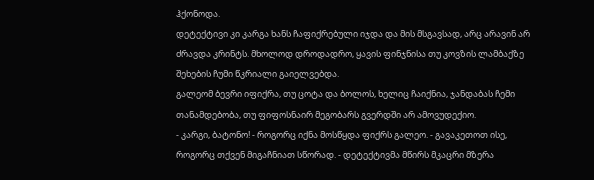ჰქონოდა.
დეტექტივი კი კარგა ხანს ჩაფიქრებული იჯდა და მის მსგავსად, არც არავინ არ ძრავდა კრინტს. მხოლოდ დროდადრო, ყავის ფინჯნისა თუ კოვზის ლამბაქზე შეხების ჩუმი წკრიალი გაიელვებდა.
გალეომ ბევრი იფიქრა, თუ ცოტა და ბოლოს, ხელიც ჩაიქნია, ჯანდაბას ჩემი თანამდებობა, თუ ფიფოსნაირ მეგობარს გვერდში არ ამოვუდექიო.
- კარგი, ბატონო! - როგორც იქნა მოსწყდა ფიქრს გალეო. - გავაკეთოთ ისე, როგორც თქვენ მიგაჩნიათ სწორად. - დეტექტივმა მწირს მკაცრი მზერა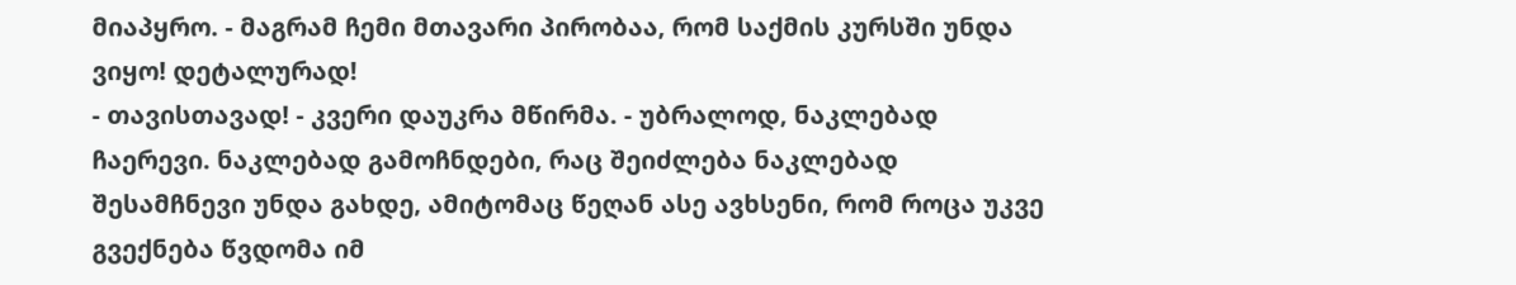მიაპყრო. - მაგრამ ჩემი მთავარი პირობაა, რომ საქმის კურსში უნდა ვიყო! დეტალურად!
- თავისთავად! - კვერი დაუკრა მწირმა. - უბრალოდ, ნაკლებად ჩაერევი. ნაკლებად გამოჩნდები, რაც შეიძლება ნაკლებად შესამჩნევი უნდა გახდე, ამიტომაც წეღან ასე ავხსენი, რომ როცა უკვე გვექნება წვდომა იმ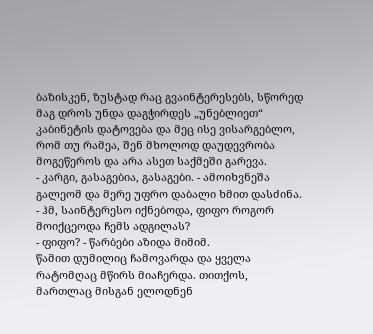ბაზისკენ, ზუსტად რაც გვაინტერესებს, სწორედ მაგ დროს უნდა დაგჭირდეს „უნებლიეთ“ კაბინეტის დატოვება და მეც ისე ვისარგებლო, რომ თუ რამეა, შენ მხოლოდ დაუდევრობა მოგეწეროს და არა ასეთ საქმეში გარევა.
- კარგი, გასაგებია, გასაგები. - ამოიხვნეშა გალეომ და მერე უფრო დაბალი ხმით დასძინა. - ჰმ, საინტერესო იქნებოდა, ფიფო როგორ მოიქცეოდა ჩემს ადგილას?
- ფიფო? - წარბები აზიდა მიმიმ.
წამით დუმილიც ჩამოვარდა და ყველა რატომღაც მწირს მიაჩერდა. თითქოს, მართლაც მისგან ელოდნენ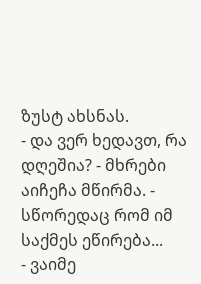ზუსტ ახსნას.
- და ვერ ხედავთ, რა დღეშია? - მხრები აიჩეჩა მწირმა. - სწორედაც რომ იმ საქმეს ეწირება...
- ვაიმე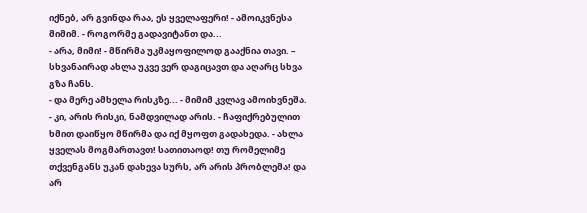იქნებ, არ გვინდა რაა, ეს ყველაფერი! - ამოიკვნესა მიმიმ. - როგორმე გადავიტანთ და...
- არა, მიმი! - მწირმა უკმაყოფილოდ გააქნია თავი. – სხვანაირად ახლა უკვე ვერ დაგიცავთ და აღარც სხვა გზა ჩანს.
- და მერე ამხელა რისკზე... - მიმიმ კვლავ ამოიხვნეშა.
- კი, არის რისკი, ნამდვილად არის. - ჩაფიქრებულით ხმით დაიწყო მწირმა და იქ მყოფთ გადახედა. - ახლა ყველას მოგმართავთ! სათითაოდ! თუ რომელიმე თქვენგანს უკან დახევა სურს, არ არის პრობლემა! და არ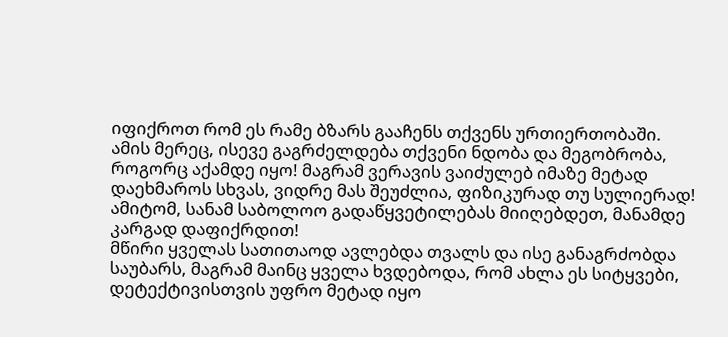იფიქროთ რომ ეს რამე ბზარს გააჩენს თქვენს ურთიერთობაში. ამის მერეც, ისევე გაგრძელდება თქვენი ნდობა და მეგობრობა, როგორც აქამდე იყო! მაგრამ ვერავის ვაიძულებ იმაზე მეტად დაეხმაროს სხვას, ვიდრე მას შეუძლია, ფიზიკურად თუ სულიერად! ამიტომ, სანამ საბოლოო გადაწყვეტილებას მიიღებდეთ, მანამდე კარგად დაფიქრდით!
მწირი ყველას სათითაოდ ავლებდა თვალს და ისე განაგრძობდა საუბარს, მაგრამ მაინც ყველა ხვდებოდა, რომ ახლა ეს სიტყვები, დეტექტივისთვის უფრო მეტად იყო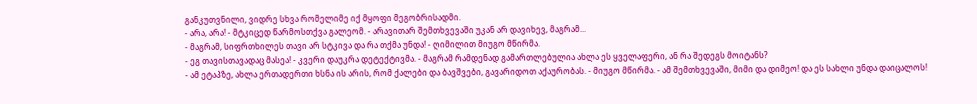განკუთვნილი, ვიდრე სხვა რომელიმე იქ მყოფი მეგობრისადმი.
- არა, არა! - მტკიცედ წარმოსთქვა გალეომ. - არავითარ შემთხვევაში უკან არ დავიხევ, მაგრამ...
- მაგრამ, სიფრთხილეს თავი არ სტკივა და რა თქმა უნდა! - ღიმილით მიუგო მწირმა.
- ეგ თავისთავადაც მასეა! - კვერი დაუკრა დეტექტივმა. - მაგრამ რამდენად გამართლებულია ახლა ეს ყველაფერი, ან რა შედეგს მოიტანს?
- ამ ეტაპზე, ახლა ერთადერთი ხსნა ის არის, რომ ქალები და ბავშვები, გავარიდოთ აქაურობას. - მიუგო მწირმა. - ამ შემთხვევაში, მიმი და დიმეო! და ეს სახლი უნდა დაიცალოს!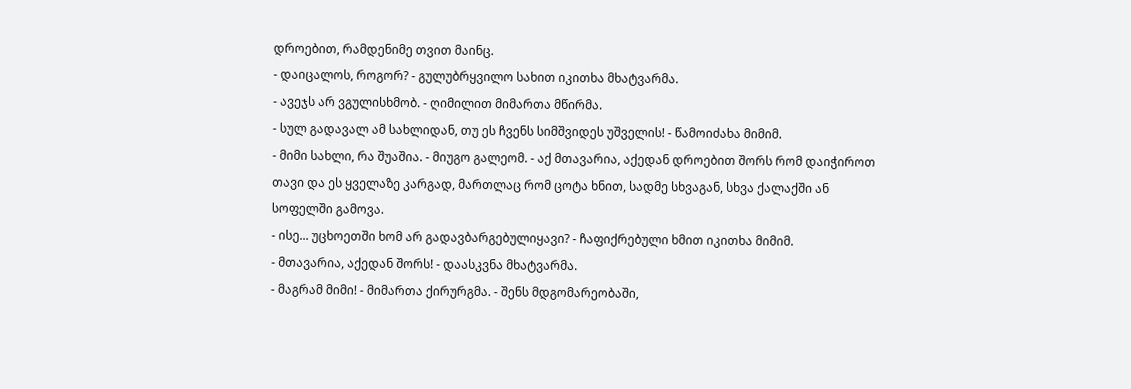დროებით, რამდენიმე თვით მაინც.
- დაიცალოს, როგორ? - გულუბრყვილო სახით იკითხა მხატვარმა.
- ავეჯს არ ვგულისხმობ. - ღიმილით მიმართა მწირმა.
- სულ გადავალ ამ სახლიდან, თუ ეს ჩვენს სიმშვიდეს უშველის! - წამოიძახა მიმიმ.
- მიმი სახლი, რა შუაშია. - მიუგო გალეომ. - აქ მთავარია, აქედან დროებით შორს რომ დაიჭიროთ თავი და ეს ყველაზე კარგად, მართლაც რომ ცოტა ხნით, სადმე სხვაგან, სხვა ქალაქში ან სოფელში გამოვა.
- ისე... უცხოეთში ხომ არ გადავბარგებულიყავი? - ჩაფიქრებული ხმით იკითხა მიმიმ.
- მთავარია, აქედან შორს! - დაასკვნა მხატვარმა.
- მაგრამ მიმი! - მიმართა ქირურგმა. - შენს მდგომარეობაში,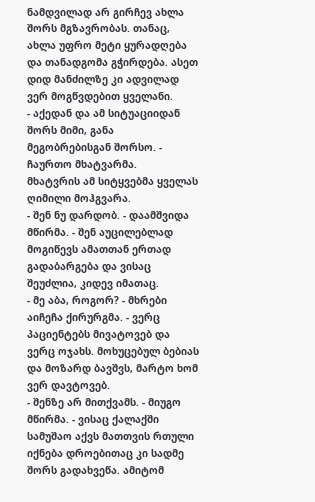ნამდვილად არ გირჩევ ახლა შორს მგზავრობას. თანაც, ახლა უფრო მეტი ყურადღება და თანადგომა გჭირდება. ასეთ დიდ მანძილზე კი ადვილად ვერ მოგწვდებით ყველანი.
- აქედან და ამ სიტუაციიდან შორს მიმი, განა მეგობრებისგან შორსო. - ჩაურთო მხატვარმა.
მხატვრის ამ სიტყვებმა ყველას ღიმილი მოჰგვარა.
- შენ ნუ დარდობ. - დაამშვიდა მწირმა. - შენ აუცილებლად მოგიწევს ამათთან ერთად გადაბარგება და ვისაც შეუძლია, კიდევ იმათაც.
- მე აბა, როგორ? - მხრები აიჩეჩა ქირურგმა. - ვერც პაციენტებს მივატოვებ და ვერც ოჯახს. მოხუცებულ ბებიას და მოზარდ ბავშვს, მარტო ხომ ვერ დავტოვებ.
- შენზე არ მითქვამს. - მიუგო მწირმა. - ვისაც ქალაქში სამუშაო აქვს მათთვის რთული იქნება დროებითაც კი სადმე შორს გადახვეწა. ამიტომ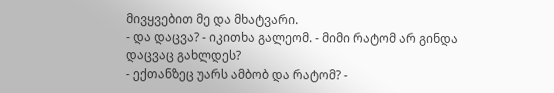მივყვებით მე და მხატვარი.
- და დაცვა? - იკითხა გალეომ. - მიმი რატომ არ გინდა დაცვაც გახლდეს?
- ექთანზეც უარს ამბობ და რატომ? -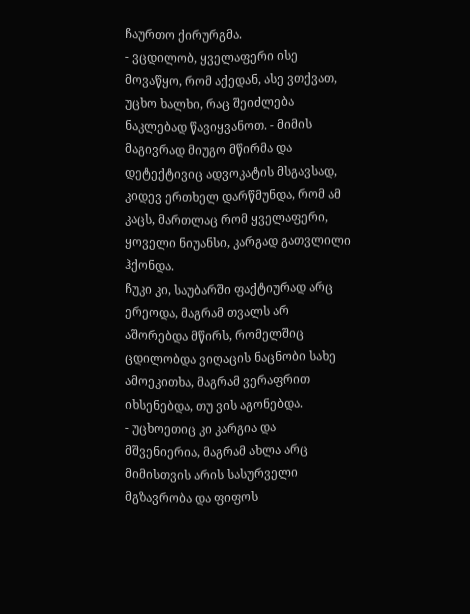ჩაურთო ქირურგმა.
- ვცდილობ, ყველაფერი ისე მოვაწყო, რომ აქედან, ასე ვთქვათ, უცხო ხალხი, რაც შეიძლება ნაკლებად წავიყვანოთ. - მიმის მაგივრად მიუგო მწირმა და დეტექტივიც ადვოკატის მსგავსად, კიდევ ერთხელ დარწმუნდა, რომ ამ კაცს, მართლაც რომ ყველაფერი, ყოველი ნიუანსი, კარგად გათვლილი ჰქონდა.
ჩუკი კი, საუბარში ფაქტიურად არც ერეოდა, მაგრამ თვალს არ აშორებდა მწირს, რომელშიც ცდილობდა ვიღაცის ნაცნობი სახე ამოეკითხა, მაგრამ ვერაფრით იხსენებდა, თუ ვის აგონებდა.
- უცხოეთიც კი კარგია და მშვენიერია, მაგრამ ახლა არც მიმისთვის არის სასურველი მგზავრობა და ფიფოს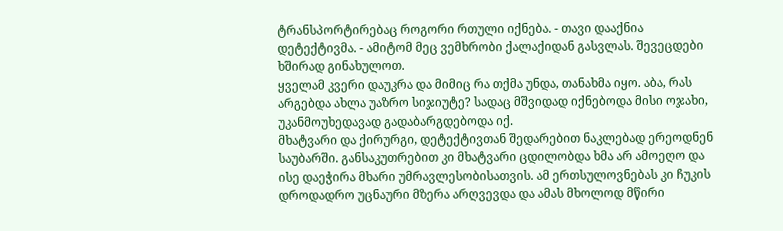ტრანსპორტირებაც როგორი რთული იქნება. - თავი დააქნია დეტექტივმა. - ამიტომ მეც ვემხრობი ქალაქიდან გასვლას. შევეცდები ხშირად გინახულოთ.
ყველამ კვერი დაუკრა და მიმიც რა თქმა უნდა, თანახმა იყო. აბა, რას არგებდა ახლა უაზრო სიჯიუტე? სადაც მშვიდად იქნებოდა მისი ოჯახი, უკანმოუხედავად გადაბარგდებოდა იქ.
მხატვარი და ქირურგი, დეტექტივთან შედარებით ნაკლებად ერეოდნენ საუბარში. განსაკუთრებით კი მხატვარი ცდილობდა ხმა არ ამოეღო და ისე დაეჭირა მხარი უმრავლესობისათვის. ამ ერთსულოვნებას კი ჩუკის დროდადრო უცნაური მზერა არღვევდა და ამას მხოლოდ მწირი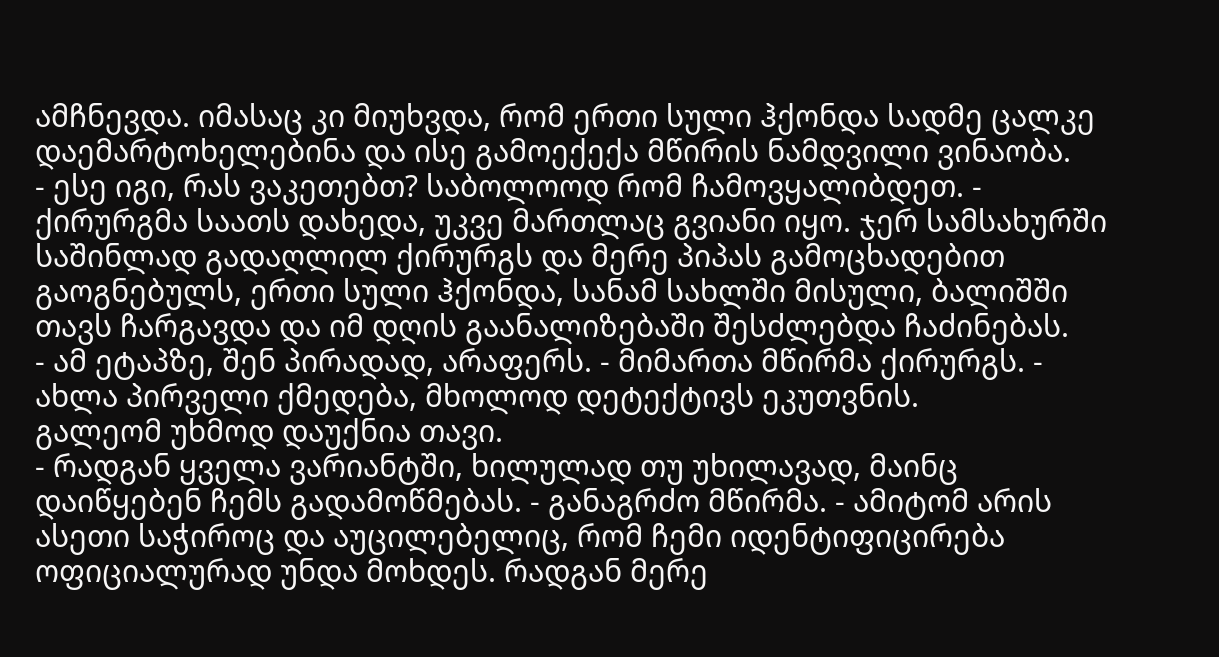ამჩნევდა. იმასაც კი მიუხვდა, რომ ერთი სული ჰქონდა სადმე ცალკე დაემარტოხელებინა და ისე გამოექექა მწირის ნამდვილი ვინაობა.
- ესე იგი, რას ვაკეთებთ? საბოლოოდ რომ ჩამოვყალიბდეთ. - ქირურგმა საათს დახედა, უკვე მართლაც გვიანი იყო. ჯერ სამსახურში საშინლად გადაღლილ ქირურგს და მერე პიპას გამოცხადებით გაოგნებულს, ერთი სული ჰქონდა, სანამ სახლში მისული, ბალიშში თავს ჩარგავდა და იმ დღის გაანალიზებაში შესძლებდა ჩაძინებას.
- ამ ეტაპზე, შენ პირადად, არაფერს. - მიმართა მწირმა ქირურგს. - ახლა პირველი ქმედება, მხოლოდ დეტექტივს ეკუთვნის.
გალეომ უხმოდ დაუქნია თავი.
- რადგან ყველა ვარიანტში, ხილულად თუ უხილავად, მაინც დაიწყებენ ჩემს გადამოწმებას. - განაგრძო მწირმა. - ამიტომ არის ასეთი საჭიროც და აუცილებელიც, რომ ჩემი იდენტიფიცირება ოფიციალურად უნდა მოხდეს. რადგან მერე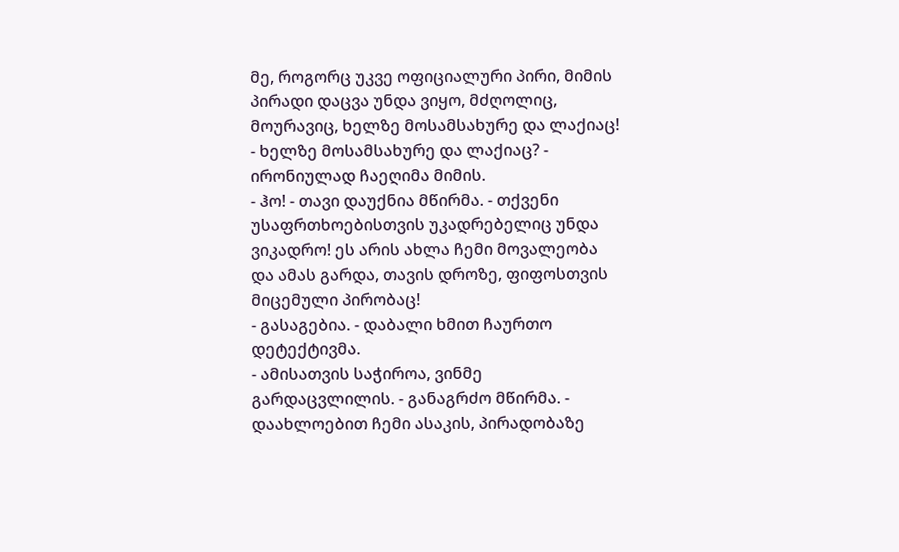მე, როგორც უკვე ოფიციალური პირი, მიმის პირადი დაცვა უნდა ვიყო, მძღოლიც, მოურავიც, ხელზე მოსამსახურე და ლაქიაც!
- ხელზე მოსამსახურე და ლაქიაც? - ირონიულად ჩაეღიმა მიმის.
- ჰო! - თავი დაუქნია მწირმა. - თქვენი უსაფრთხოებისთვის უკადრებელიც უნდა ვიკადრო! ეს არის ახლა ჩემი მოვალეობა და ამას გარდა, თავის დროზე, ფიფოსთვის მიცემული პირობაც!
- გასაგებია. - დაბალი ხმით ჩაურთო დეტექტივმა.
- ამისათვის საჭიროა, ვინმე გარდაცვლილის. - განაგრძო მწირმა. - დაახლოებით ჩემი ასაკის, პირადობაზე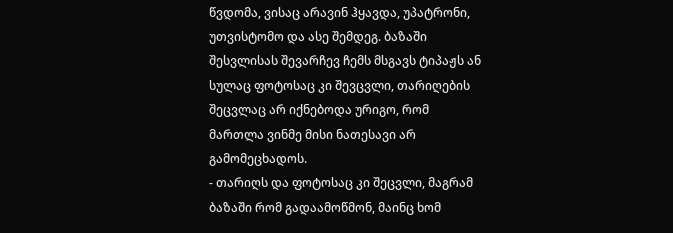წვდომა, ვისაც არავინ ჰყავდა, უპატრონი, უთვისტომო და ასე შემდეგ. ბაზაში შესვლისას შევარჩევ ჩემს მსგავს ტიპაჟს ან სულაც ფოტოსაც კი შევცვლი, თარიღების შეცვლაც არ იქნებოდა ურიგო, რომ მართლა ვინმე მისი ნათესავი არ გამომეცხადოს.
- თარიღს და ფოტოსაც კი შეცვლი, მაგრამ ბაზაში რომ გადაამოწმონ, მაინც ხომ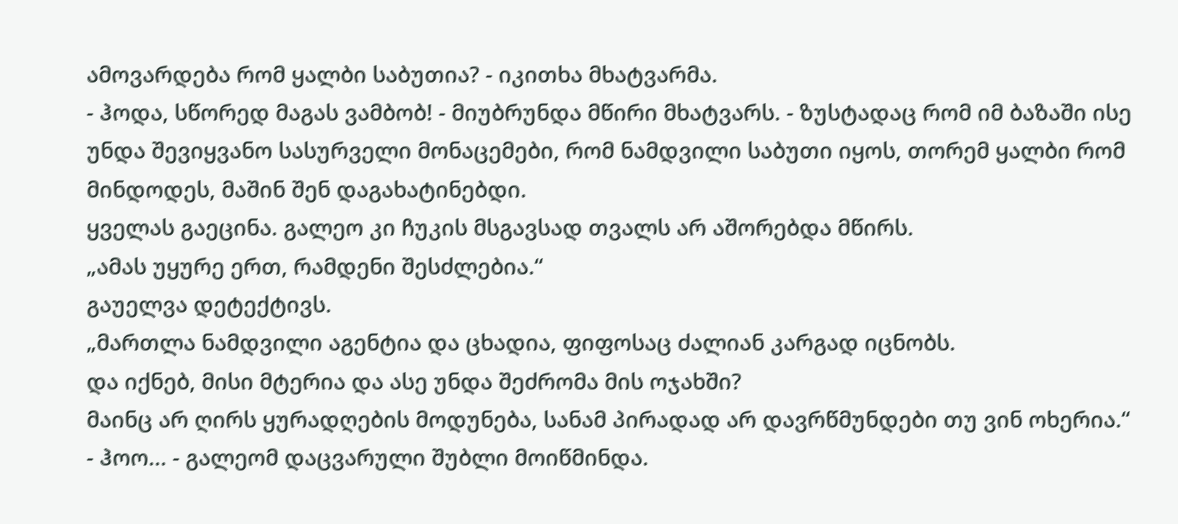ამოვარდება რომ ყალბი საბუთია? - იკითხა მხატვარმა.
- ჰოდა, სწორედ მაგას ვამბობ! - მიუბრუნდა მწირი მხატვარს. - ზუსტადაც რომ იმ ბაზაში ისე უნდა შევიყვანო სასურველი მონაცემები, რომ ნამდვილი საბუთი იყოს, თორემ ყალბი რომ მინდოდეს, მაშინ შენ დაგახატინებდი.
ყველას გაეცინა. გალეო კი ჩუკის მსგავსად თვალს არ აშორებდა მწირს.
„ამას უყურე ერთ, რამდენი შესძლებია.“
გაუელვა დეტექტივს.
„მართლა ნამდვილი აგენტია და ცხადია, ფიფოსაც ძალიან კარგად იცნობს.
და იქნებ, მისი მტერია და ასე უნდა შეძრომა მის ოჯახში?
მაინც არ ღირს ყურადღების მოდუნება, სანამ პირადად არ დავრწმუნდები თუ ვინ ოხერია.“
- ჰოო... - გალეომ დაცვარული შუბლი მოიწმინდა.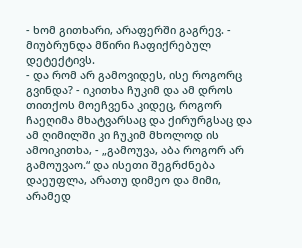- ხომ გითხარი, არაფერში გაგრევ. - მიუბრუნდა მწირი ჩაფიქრებულ დეტექტივს.
- და რომ არ გამოვიდეს, ისე როგორც გვინდა? - იკითხა ჩუკიმ და ამ დროს თითქოს მოეჩვენა კიდეც, როგორ ჩაეღიმა მხატვარსაც და ქირურგსაც და ამ ღიმილში კი ჩუკიმ მხოლოდ ის ამოიკითხა, - „გამოუვა, აბა როგორ არ გამოუვაო.“ და ისეთი შეგრძნება დაეუფლა, არათუ დიმეო და მიმი, არამედ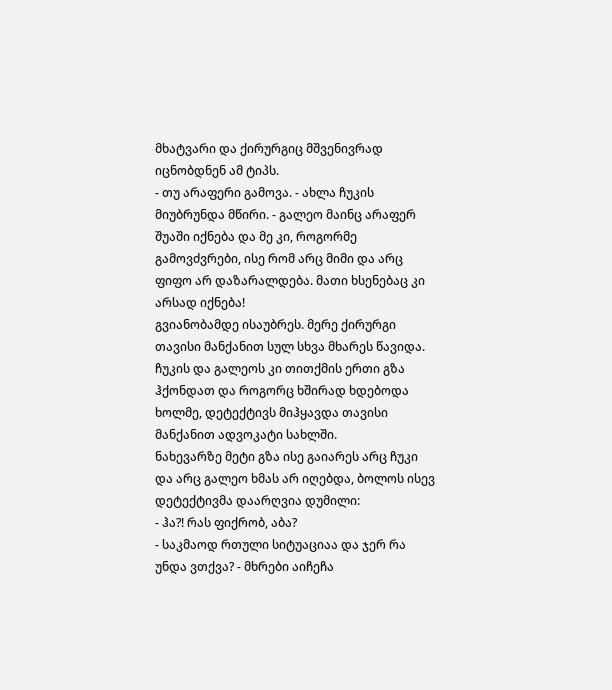მხატვარი და ქირურგიც მშვენივრად იცნობდნენ ამ ტიპს.
- თუ არაფერი გამოვა. - ახლა ჩუკის მიუბრუნდა მწირი. - გალეო მაინც არაფერ შუაში იქნება და მე კი, როგორმე გამოვძვრები, ისე რომ არც მიმი და არც ფიფო არ დაზარალდება. მათი ხსენებაც კი არსად იქნება!
გვიანობამდე ისაუბრეს. მერე ქირურგი თავისი მანქანით სულ სხვა მხარეს წავიდა. ჩუკის და გალეოს კი თითქმის ერთი გზა ჰქონდათ და როგორც ხშირად ხდებოდა ხოლმე, დეტექტივს მიჰყავდა თავისი მანქანით ადვოკატი სახლში.
ნახევარზე მეტი გზა ისე გაიარეს არც ჩუკი და არც გალეო ხმას არ იღებდა, ბოლოს ისევ დეტექტივმა დაარღვია დუმილი:
- ჰა?! რას ფიქრობ, აბა?
- საკმაოდ რთული სიტუაციაა და ჯერ რა უნდა ვთქვა? - მხრები აიჩეჩა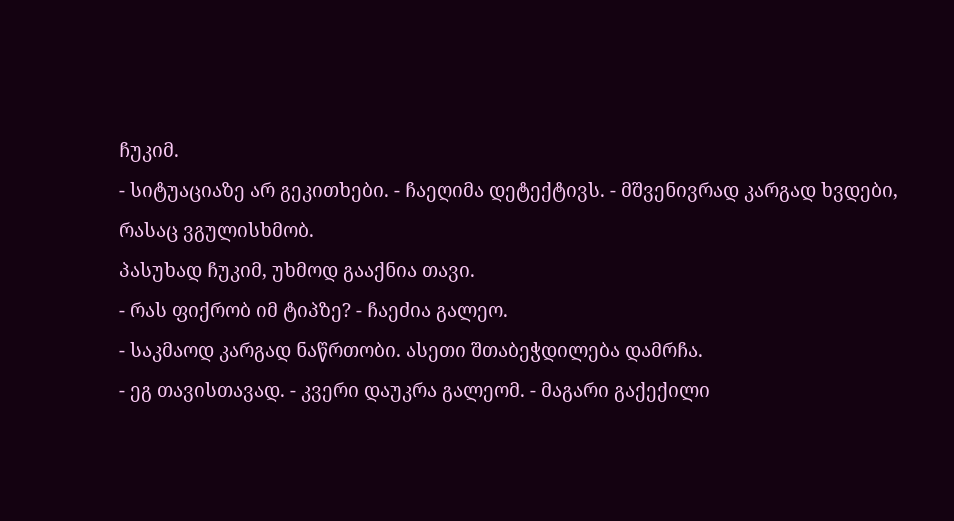ჩუკიმ.
- სიტუაციაზე არ გეკითხები. - ჩაეღიმა დეტექტივს. - მშვენივრად კარგად ხვდები, რასაც ვგულისხმობ.
პასუხად ჩუკიმ, უხმოდ გააქნია თავი.
- რას ფიქრობ იმ ტიპზე? - ჩაეძია გალეო.
- საკმაოდ კარგად ნაწრთობი. ასეთი შთაბეჭდილება დამრჩა.
- ეგ თავისთავად. - კვერი დაუკრა გალეომ. - მაგარი გაქექილი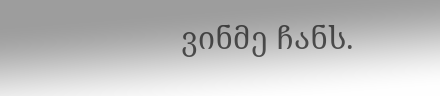ვინმე ჩანს.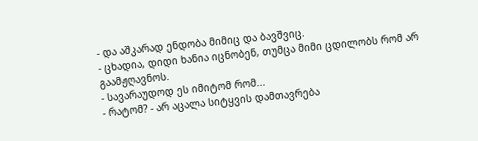- და აშკარად ენდობა მიმიც და ბავშვიც.
- ცხადია, დიდი ხანია იცნობენ, თუმცა მიმი ცდილობს რომ არ გაამჟღავნოს.
- სავარაუდოდ ეს იმიტომ რომ...
- რატომ? - არ აცალა სიტყვის დამთავრება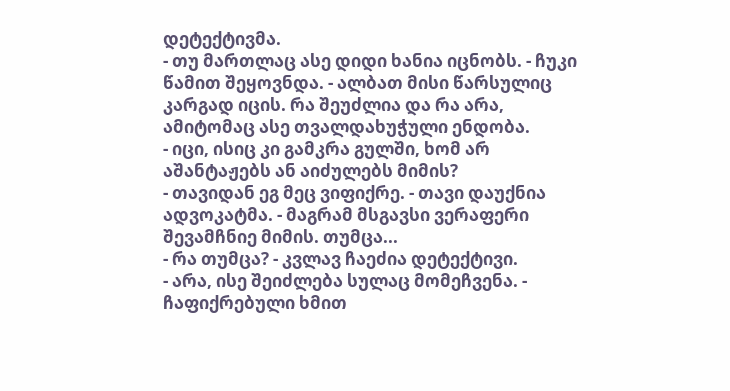დეტექტივმა.
- თუ მართლაც ასე დიდი ხანია იცნობს. - ჩუკი წამით შეყოვნდა. - ალბათ მისი წარსულიც კარგად იცის. რა შეუძლია და რა არა, ამიტომაც ასე თვალდახუჭული ენდობა.
- იცი, ისიც კი გამკრა გულში, ხომ არ აშანტაჟებს ან აიძულებს მიმის?
- თავიდან ეგ მეც ვიფიქრე. - თავი დაუქნია ადვოკატმა. - მაგრამ მსგავსი ვერაფერი შევამჩნიე მიმის. თუმცა...
- რა თუმცა? - კვლავ ჩაეძია დეტექტივი.
- არა, ისე შეიძლება სულაც მომეჩვენა. - ჩაფიქრებული ხმით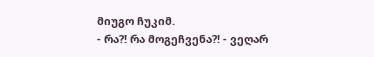მიუგო ჩუკიმ.
- რა?! რა მოგეჩვენა?! - ვეღარ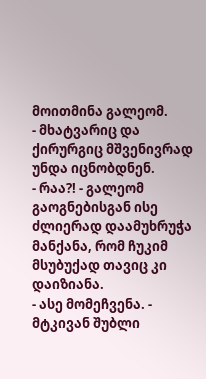მოითმინა გალეომ.
- მხატვარიც და ქირურგიც მშვენივრად უნდა იცნობდნენ.
- რაა?! - გალეომ გაოგნებისგან ისე ძლიერად დაამუხრუჭა მანქანა, რომ ჩუკიმ მსუბუქად თავიც კი დაიზიანა.
- ასე მომეჩვენა. - მტკივან შუბლი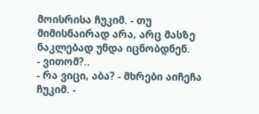მოისრისა ჩუკიმ. - თუ მიმისნაირად არა, არც მასზე ნაკლებად უნდა იცნობდნენ.
- ვითომ?..
- რა ვიცი, აბა? - მხრები აიჩეჩა ჩუკიმ. -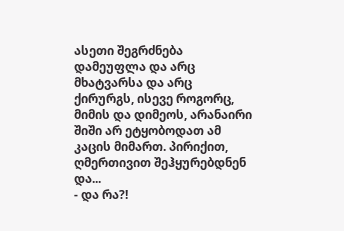ასეთი შეგრძნება დამეუფლა და არც მხატვარსა და არც ქირურგს, ისევე როგორც, მიმის და დიმეოს, არანაირი შიში არ ეტყობოდათ ამ კაცის მიმართ. პირიქით, ღმერთივით შეჰყურებდნენ და...
- და რა?!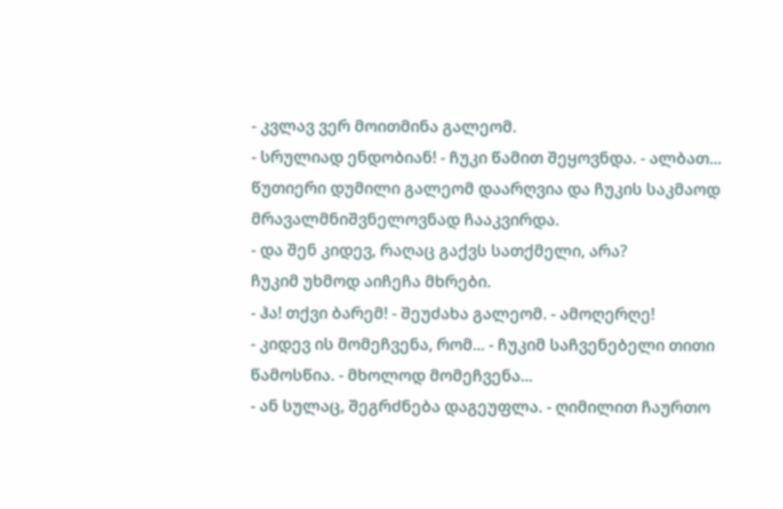- კვლავ ვერ მოითმინა გალეომ.
- სრულიად ენდობიან! - ჩუკი წამით შეყოვნდა. - ალბათ...
წუთიერი დუმილი გალეომ დაარღვია და ჩუკის საკმაოდ მრავალმნიშვნელოვნად ჩააკვირდა.
- და შენ კიდევ, რაღაც გაქვს სათქმელი, არა?
ჩუკიმ უხმოდ აიჩეჩა მხრები.
- ჰა! თქვი ბარემ! - შეუძახა გალეომ. - ამოღერღე!
- კიდევ ის მომეჩვენა, რომ... - ჩუკიმ საჩვენებელი თითი წამოსწია. - მხოლოდ მომეჩვენა...
- ან სულაც, შეგრძნება დაგეუფლა. - ღიმილით ჩაურთო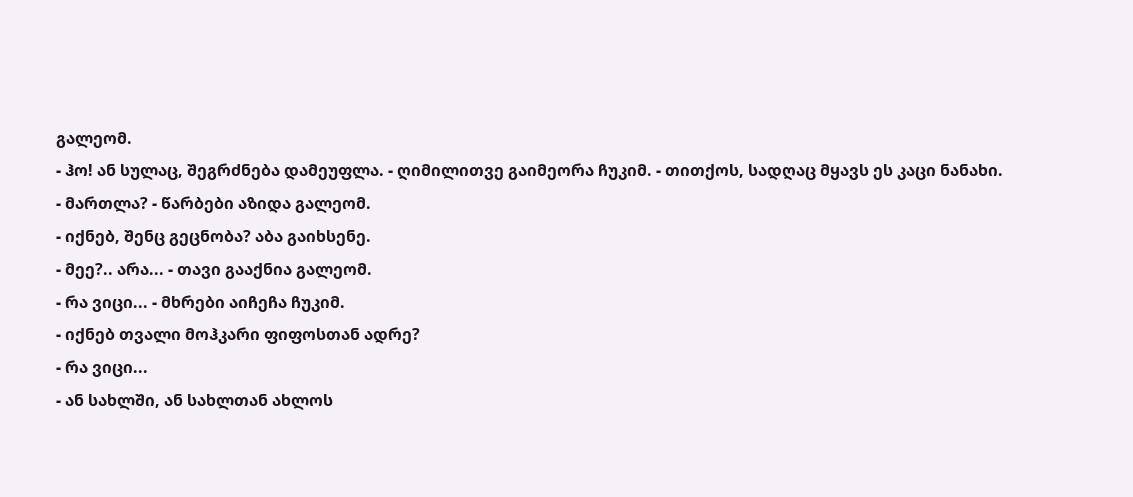გალეომ.
- ჰო! ან სულაც, შეგრძნება დამეუფლა. - ღიმილითვე გაიმეორა ჩუკიმ. - თითქოს, სადღაც მყავს ეს კაცი ნანახი.
- მართლა? - წარბები აზიდა გალეომ.
- იქნებ, შენც გეცნობა? აბა გაიხსენე.
- მეე?.. არა... - თავი გააქნია გალეომ.
- რა ვიცი... - მხრები აიჩეჩა ჩუკიმ.
- იქნებ თვალი მოჰკარი ფიფოსთან ადრე?
- რა ვიცი...
- ან სახლში, ან სახლთან ახლოს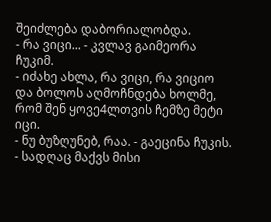შეიძლება დაბორიალობდა.
- რა ვიცი... - კვლავ გაიმეორა ჩუკიმ.
- იძახე ახლა, რა ვიცი, რა ვიციო და ბოლოს აღმოჩნდება ხოლმე, რომ შენ ყოვე4ლთვის ჩემზე მეტი იცი.
- ნუ ბუზღუნებ, რაა. - გაეცინა ჩუკის. - სადღაც მაქვს მისი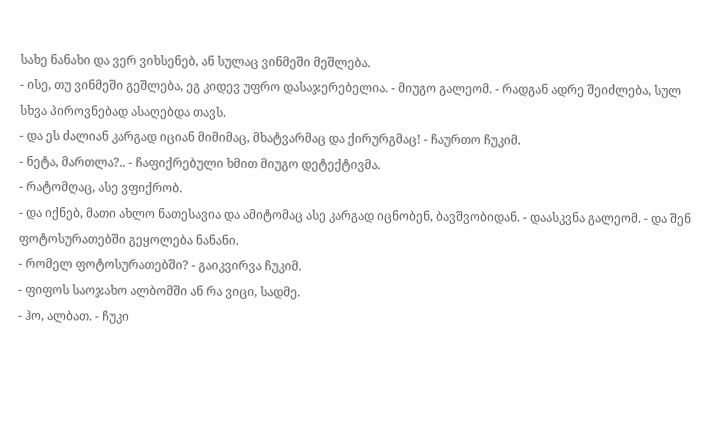სახე ნანახი და ვერ ვიხსენებ, ან სულაც ვინმეში მეშლება.
- ისე, თუ ვინმეში გეშლება, ეგ კიდევ უფრო დასაჯერებელია. - მიუგო გალეომ. - რადგან ადრე შეიძლება, სულ სხვა პიროვნებად ასაღებდა თავს.
- და ეს ძალიან კარგად იციან მიმიმაც, მხატვარმაც და ქირურგმაც! - ჩაურთო ჩუკიმ.
- ნეტა, მართლა?.. - ჩაფიქრებული ხმით მიუგო დეტექტივმა.
- რატომღაც, ასე ვფიქრობ.
- და იქნებ, მათი ახლო ნათესავია და ამიტომაც ასე კარგად იცნობენ, ბავშვობიდან. - დაასკვნა გალეომ. - და შენ ფოტოსურათებში გეყოლება ნანანი.
- რომელ ფოტოსურათებში? - გაიკვირვა ჩუკიმ.
- ფიფოს საოჯახო ალბომში ან რა ვიცი, სადმე.
- ჰო, ალბათ. - ჩუკი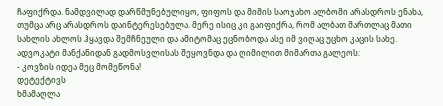ჩაფიქრდა. ნამდვილად დარწმუნებულიყო, ფიფოს და მიმის საოჯახო ალბომი არასდროს ენახა, თუმცა არც არასდროს დაინტერესებულა. მერე ისიც კი გაიფიქრა, რომ ალბათ მართლაც მათი სახლის ახლოს ჰყავდა შემჩნეული და ამიტომაც ეცნობოდა ასე იმ ვიღაც უცხო კაცის სახე.
ადვოკატი მანქანიდან გადმოსვლისას შეყოვნდა და ღიმილით მიმართა გალეოს:
- კოვზის იდეა მეც მომეწონა!
დეტექტივს
ხმამაღლა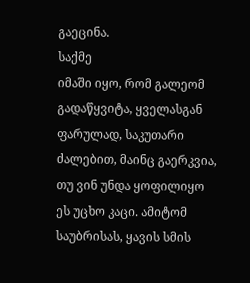გაეცინა.
საქმე
იმაში იყო, რომ გალეომ გადაწყვიტა, ყველასგან ფარულად, საკუთარი ძალებით, მაინც გაერკვია,
თუ ვინ უნდა ყოფილიყო ეს უცხო კაცი. ამიტომ საუბრისას, ყავის სმის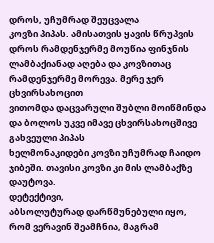დროს, უჩუმრად შეუცვალა
კოვზი პიპას. ამისათვის ყავის წრუპვის დროს რამდენჯერმე მოუწია ფინჯნის ლამბაქიანად აღება და კოვზითაც რამდენჯერმე მორევა. მერე ჯერ ცხვირსახოცით
ვითომდა დაცვარული შუბლი მოიწმინდა და ბოლოს უკვე იმავე ცხვირსახოცშივე გახვეული პიპას
ხელმონაკიდები კოვზი უჩუმრად ჩაიდო ჯიბეში. თავისი კოვზი კი მის ლამბაქზე დაუტოვა.
დეტექტივი,
აბსოლუტურად დარწმუნებული იყო, რომ ვერავინ შეამჩნია, მაგრამ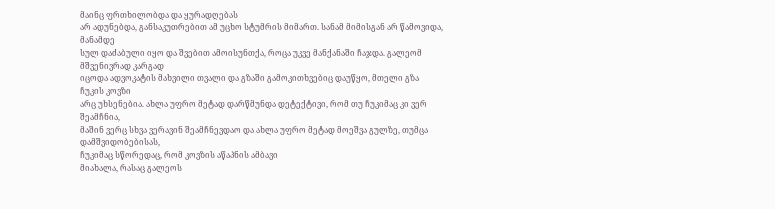მაინც ფრთხილობდა და ყურადღებას
არ ადუნებდა, განსაკუთრებით ამ უცხო სტუმრის მიმართ. სანამ მიმისგან არ წამოვიდა, მანამდე
სულ დაძაბული იყო და შვებით ამოისუნთქა, როცა უკვე მანქანაში ჩაჯდა. გალეომ მშვენივრად კარგად
იცოდა ადვოკატის მახვილი თვალი და გზაში გამოკითხვებიც დაუწყო, მთელი გზა ჩუკის კოვზი
არც უხსენებია. ახლა უფრო მეტად დარწმუნდა დეტექტივი, რომ თუ ჩუკიმაც კი ვერ შეამჩნია,
მაშინ ვერც სხვა ვერავინ შეამჩნევდაო და ახლა უფრო მეტად მოეშვა გულზე, თუმცა დამშვიდობებისას,
ჩუკიმაც სწორედაც, რომ კოვზის აწაპნის ამბავი
მიახალა, რასაც გალეოს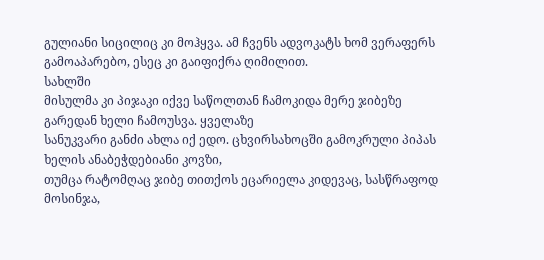გულიანი სიცილიც კი მოჰყვა. ამ ჩვენს ადვოკატს ხომ ვერაფერს
გამოაპარებო, ესეც კი გაიფიქრა ღიმილით.
სახლში
მისულმა კი პიჯაკი იქვე საწოლთან ჩამოკიდა მერე ჯიბეზე გარედან ხელი ჩამოუსვა. ყველაზე
სანუკვარი განძი ახლა იქ ედო. ცხვირსახოცში გამოკრული პიპას ხელის ანაბეჭდებიანი კოვზი,
თუმცა რატომღაც ჯიბე თითქოს ეცარიელა კიდევაც, სასწრაფოდ მოსინჯა,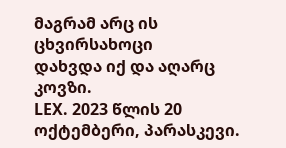მაგრამ არც ის ცხვირსახოცი
დახვდა იქ და აღარც კოვზი.
LEX. 2023 წლის 20 ოქტემბერი, პარასკევი.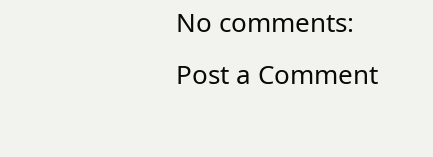No comments:
Post a Comment